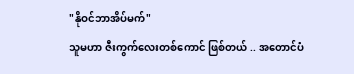"နိုဝင်ဘာအိပ်မက်"
သူမဟာ ဇီးကွက်လေးတစ်ကောင် ဖြစ်တယ် .. အတောင်ပံ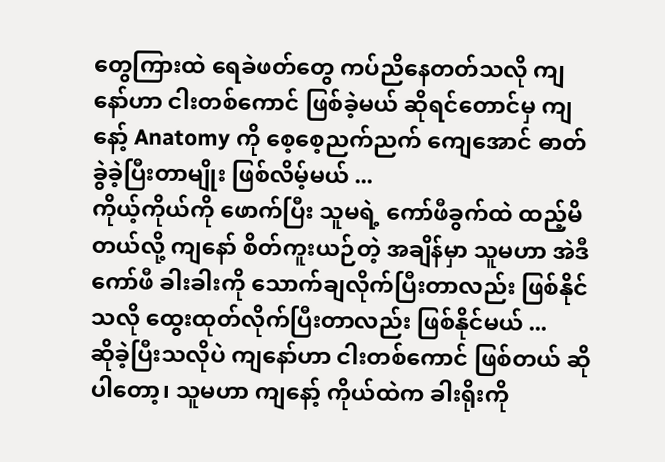တွေကြားထဲ ရေခဲဖတ်တွေ ကပ်ညိနေတတ်သလို ကျနော်ဟာ ငါးတစ်ကောင် ဖြစ်ခဲ့မယ် ဆိုရင်တောင်မှ ကျနော့် Anatomy ကို စေ့စေ့ညက်ညက် ကျေအောင် ဓာတ်ခွဲခဲ့ပြီးတာမျိုး ဖြစ်လိမ့်မယ် ...
ကိုယ့်ကိုယ်ကို ဖောက်ပြီး သူမရဲ့ ကော်ဖီခွက်ထဲ ထည့်မိတယ်လို့ ကျနော် စိတ်ကူးယဉ်တဲ့ အချိန်မှာ သူမဟာ အဲဒီ ကော်ဖီ ခါးခါးကို သောက်ချလိုက်ပြီးတာလည်း ဖြစ်နိုင်သလို ထွေးထုတ်လိုက်ပြီးတာလည်း ဖြစ်နိုင်မယ် ...
ဆိုခဲ့ပြီးသလိုပဲ ကျနော်ဟာ ငါးတစ်ကောင် ဖြစ်တယ် ဆိုပါတော့၊ သူမဟာ ကျနော့် ကိုယ်ထဲက ခါးရိုးကို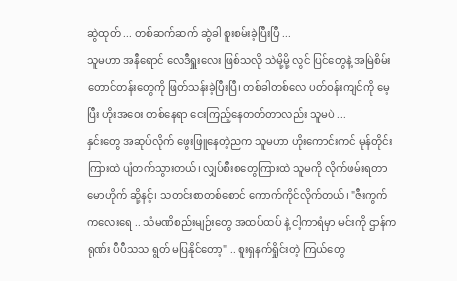ဆွဲထုတ် ... တစ်ဆက်ဆက် ဆွဲခါ စူးစမ်းခဲ့ပြီးပြီ ...
သူမဟာ အနီရောင် လေဒီရှူးလေး ဖြစ်သလို သဲမို့မို့ လွင် ပြင်တွေနဲ့ အမြဲစိမ်းတောင်တန်းတွေကို ဖြတ်သန်းခဲ့ပြီးပြီ၊ တစ်ခါတစ်လေ ပတ်ဝန်းကျင်ကို မေ့ပြီး ဟိုးအဝေး တစ်နေရာ ငေးကြည့်နေတတ်တာလည်း သူမပဲ ...
နှင်းတွေ အဆုပ်လိုက် ဖွေးဖြူနေတဲ့ညက သူမဟာ ဟိုးကောင်းကင် မုန်တိုင်းကြားထဲ ပျံတက်သွားတယ်၊ လျှပ်စီးစတွေကြားထဲ သူမကို လိုက်ဖမ်းရတာ မောဟိုက် ဆို့နင့်၊ သတင်းစာတစ်စောင် ကောက်ကိုင်လိုက်တယ်၊ "ဇီးကွက်ကလေးရေ .. သံမဏိစည်းမျဉ်းတွေ အထပ်ထပ် နဲ့ ငါ့ကာရံမှာ မင်းကို ဌာန်ကရုဏ်း ပီပီသသ ရွတ် မပြနိုင်တော့" .. စူးရှနက်ရှိုင်းတဲ့ ကြယ်တွေ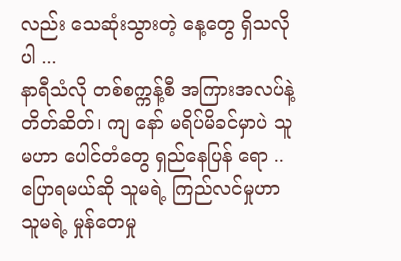လည်း သေဆုံးသွားတဲ့ နေ့တွေ ရှိသလိုပါ ...
နာရီသံလို တစ်စက္ကန့်စီ အကြားအလပ်နဲ့ တိတ်ဆိတ်၊ ကျ နော် မရိပ်မိခင်မှာပဲ သူမဟာ ပေါင်တံတွေ ရှည်နေပြန် ရော .. ပြောရမယ်ဆို သူမရဲ့ ကြည်လင်မှုဟာ သူမရဲ့ မှုန်တေမှု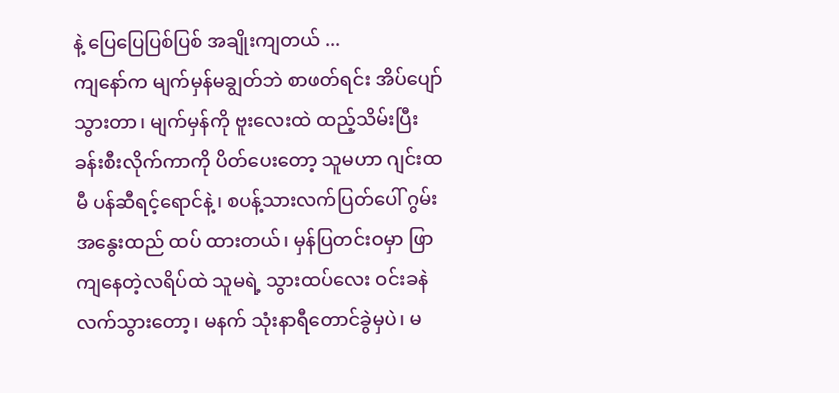နဲ့ ပြေပြေပြစ်ပြစ် အချိုးကျတယ် ...
ကျနော်က မျက်မှန်မချွတ်ဘဲ စာဖတ်ရင်း အိပ်ပျော်သွားတာ၊ မျက်မှန်ကို ဗူးလေးထဲ ထည့်သိမ်းပြီး ခန်းစီးလိုက်ကာကို ပိတ်ပေးတော့ သူမဟာ ဂျင်းထမီ ပန်ဆီရင့်ရောင်နဲ့၊ စပန့်သားလက်ပြတ်ပေါ် ဂွမ်း အနွေးထည် ထပ် ထားတယ်၊ မှန်ပြတင်းဝမှာ ဖြာကျနေတဲ့လရိပ်ထဲ သူမရဲ့ သွားထပ်လေး ဝင်းခနဲ လက်သွားတော့၊ မနက် သုံးနာရီတောင်ခွဲမှပဲ၊ မ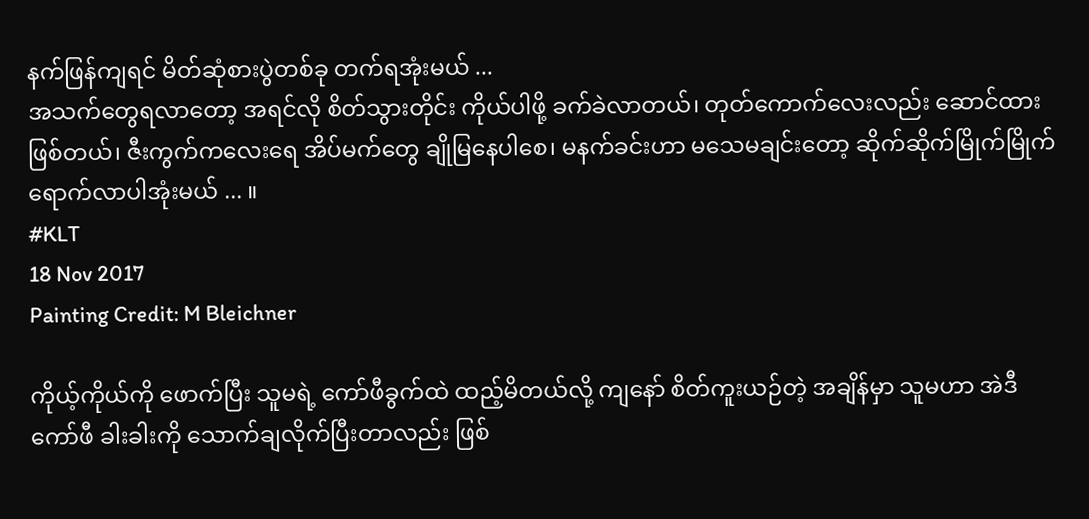နက်ဖြန်ကျရင် မိတ်ဆုံစားပွဲတစ်ခု တက်ရအုံးမယ် ...
အသက်တွေရလာတော့ အရင်လို စိတ်သွားတိုင်း ကိုယ်ပါဖို့ ခက်ခဲလာတယ်၊ တုတ်ကောက်လေးလည်း ဆောင်ထားဖြစ်တယ်၊ ဇီးကွက်ကလေးရေ အိပ်မက်တွေ ချိုမြနေပါစေ၊ မနက်ခင်းဟာ မသေမချင်းတော့ ဆိုက်ဆိုက်မြိုက်မြိုက် ရောက်လာပါအုံးမယ် ... ။
#KLT
18 Nov 2017
Painting Credit: M Bleichner

ကိုယ့်ကိုယ်ကို ဖောက်ပြီး သူမရဲ့ ကော်ဖီခွက်ထဲ ထည့်မိတယ်လို့ ကျနော် စိတ်ကူးယဉ်တဲ့ အချိန်မှာ သူမဟာ အဲဒီ ကော်ဖီ ခါးခါးကို သောက်ချလိုက်ပြီးတာလည်း ဖြစ်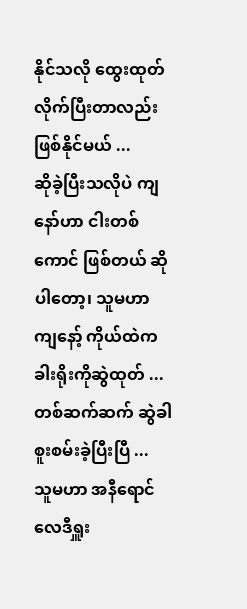နိုင်သလို ထွေးထုတ်လိုက်ပြီးတာလည်း ဖြစ်နိုင်မယ် ...
ဆိုခဲ့ပြီးသလိုပဲ ကျနော်ဟာ ငါးတစ်ကောင် ဖြစ်တယ် ဆိုပါတော့၊ သူမဟာ ကျနော့် ကိုယ်ထဲက ခါးရိုးကိုဆွဲထုတ် ... တစ်ဆက်ဆက် ဆွဲခါ စူးစမ်းခဲ့ပြီးပြီ ...
သူမဟာ အနီရောင် လေဒီရှူး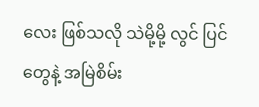လေး ဖြစ်သလို သဲမို့မို့ လွင် ပြင်တွေနဲ့ အမြဲစိမ်း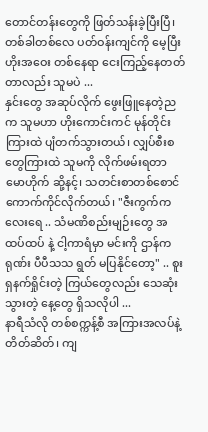တောင်တန်းတွေကို ဖြတ်သန်းခဲ့ပြီးပြီ၊ တစ်ခါတစ်လေ ပတ်ဝန်းကျင်ကို မေ့ပြီး ဟိုးအဝေး တစ်နေရာ ငေးကြည့်နေတတ်တာလည်း သူမပဲ ...
နှင်းတွေ အဆုပ်လိုက် ဖွေးဖြူနေတဲ့ညက သူမဟာ ဟိုးကောင်းကင် မုန်တိုင်းကြားထဲ ပျံတက်သွားတယ်၊ လျှပ်စီးစတွေကြားထဲ သူမကို လိုက်ဖမ်းရတာ မောဟိုက် ဆို့နင့်၊ သတင်းစာတစ်စောင် ကောက်ကိုင်လိုက်တယ်၊ "ဇီးကွက်ကလေးရေ .. သံမဏိစည်းမျဉ်းတွေ အထပ်ထပ် နဲ့ ငါ့ကာရံမှာ မင်းကို ဌာန်ကရုဏ်း ပီပီသသ ရွတ် မပြနိုင်တော့" .. စူးရှနက်ရှိုင်းတဲ့ ကြယ်တွေလည်း သေဆုံးသွားတဲ့ နေ့တွေ ရှိသလိုပါ ...
နာရီသံလို တစ်စက္ကန့်စီ အကြားအလပ်နဲ့ တိတ်ဆိတ်၊ ကျ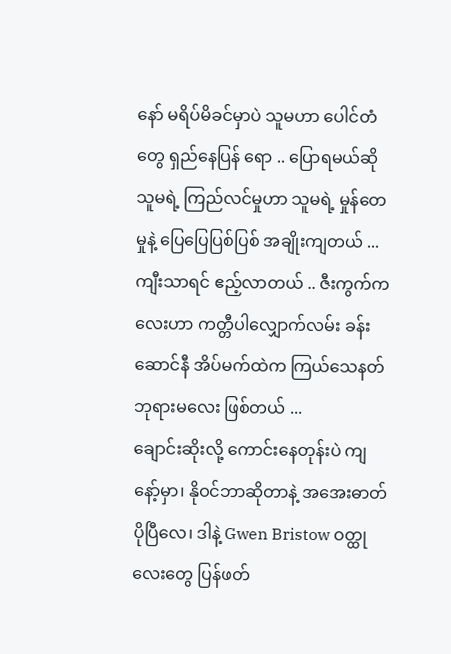နော် မရိပ်မိခင်မှာပဲ သူမဟာ ပေါင်တံတွေ ရှည်နေပြန် ရော .. ပြောရမယ်ဆို သူမရဲ့ ကြည်လင်မှုဟာ သူမရဲ့ မှုန်တေမှုနဲ့ ပြေပြေပြစ်ပြစ် အချိုးကျတယ် ...
ကျီးသာရင် ဧည့်လာတယ် .. ဇီးကွက်ကလေးဟာ ကတ္တီပါလျှောက်လမ်း ခန်းဆောင်နီ အိပ်မက်ထဲက ကြယ်သေနတ်ဘုရားမလေး ဖြစ်တယ် ...
ချောင်းဆိုးလို့ ကောင်းနေတုန်းပဲ ကျနော့်မှာ၊ နိုဝင်ဘာဆိုတာနဲ့ အအေးဓာတ် ပိုပြီလေ၊ ဒါနဲ့ Gwen Bristow ဝတ္ထု လေးတွေ ပြန်ဖတ်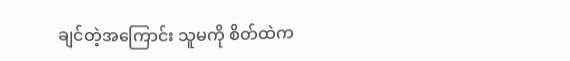ချင်တဲ့အကြောင်း သူမကို စိတ်ထဲက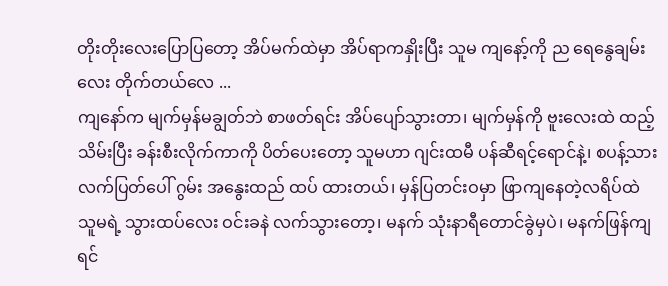တိုးတိုးလေးပြောပြတော့ အိပ်မက်ထဲမှာ အိပ်ရာကနှိုးပြီး သူမ ကျနော့်ကို ည ရေနွေချမ်းလေး တိုက်တယ်လေ ...
ကျနော်က မျက်မှန်မချွတ်ဘဲ စာဖတ်ရင်း အိပ်ပျော်သွားတာ၊ မျက်မှန်ကို ဗူးလေးထဲ ထည့်သိမ်းပြီး ခန်းစီးလိုက်ကာကို ပိတ်ပေးတော့ သူမဟာ ဂျင်းထမီ ပန်ဆီရင့်ရောင်နဲ့၊ စပန့်သားလက်ပြတ်ပေါ် ဂွမ်း အနွေးထည် ထပ် ထားတယ်၊ မှန်ပြတင်းဝမှာ ဖြာကျနေတဲ့လရိပ်ထဲ သူမရဲ့ သွားထပ်လေး ဝင်းခနဲ လက်သွားတော့၊ မနက် သုံးနာရီတောင်ခွဲမှပဲ၊ မနက်ဖြန်ကျရင်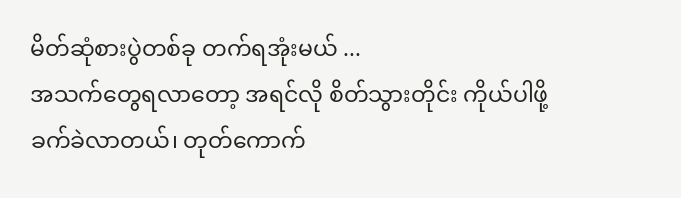မိတ်ဆုံစားပွဲတစ်ခု တက်ရအုံးမယ် ...
အသက်တွေရလာတော့ အရင်လို စိတ်သွားတိုင်း ကိုယ်ပါဖို့ ခက်ခဲလာတယ်၊ တုတ်ကောက်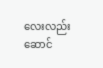လေးလည်း ဆောင်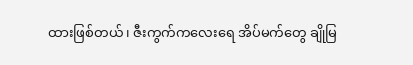ထားဖြစ်တယ်၊ ဇီးကွက်ကလေးရေ အိပ်မက်တွေ ချိုမြ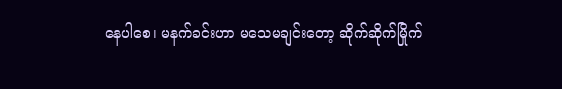နေပါစေ၊ မနက်ခင်းဟာ မသေမချင်းတော့ ဆိုက်ဆိုက်မြိုက်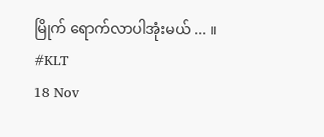မြိုက် ရောက်လာပါအုံးမယ် ... ။
#KLT
18 Nov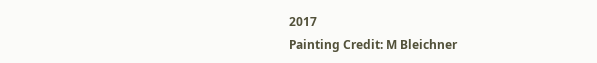2017
Painting Credit: M Bleichner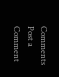Comments
Post a Comment